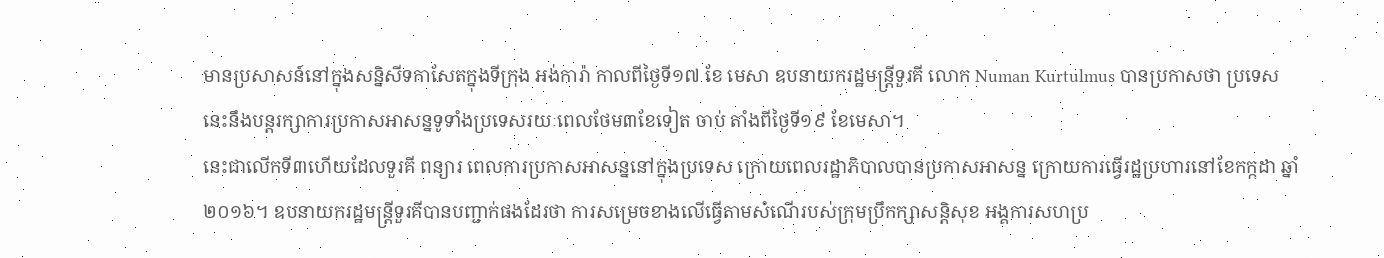មានប្រសាសន៍នៅក្នុងសន្និសីទកាសែតក្នុងទីក្រុង អង់ការ៉ា កាលពីថ្ងៃទី១៧ ខែ មេសា ឧបនាយករដ្ឋមន្ត្រីទួរគី លោក Numan Kurtulmus បានប្រកាសថា ប្រទេស នេះនឹងបន្តរក្សាការប្រកាសអាសន្នទូទាំងប្រទេសរយៈពេលថែម៣ខែទៀត ចាប់ តាំងពីថ្ងៃទី១៩ ខែមេសា។
នេះជាលើកទី៣ហើយដែលទួរគី ពន្យារ ពេលការប្រកាសអាសន្ននៅក្នុងប្រទេស ក្រោយពេលរដ្ឋាភិបាលបានប្រកាសអាសន្ន ក្រោយការធ្វើរដ្ឋប្រហារនៅខែកក្កដា ឆ្នាំ២០១៦។ ឧបនាយករដ្ឋមន្ត្រីទួរគីបានបញ្ជាក់ផងដែរថា ការសម្រេចខាងលើធ្វើតាមសំណើរបស់ក្រុមប្រឹកក្សាសន្តិសុខ អង្គការសហប្រ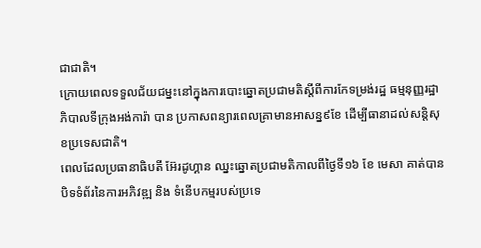ជាជាតិ។
ក្រោយពេលទទួលជ័យជម្នះនៅក្នុងការបោះឆ្នោតប្រជាមតិស្តីពីការកែទម្រង់រដ្ឋ ធម្មនុញ្ញរដ្ឋាភិបាលទីក្រុងអង់ការ៉ា បាន ប្រកាសពន្យារពេលគ្រាមានអាសន្ន៩ខែ ដើម្បីធានាដល់សន្តិសុខប្រទេសជាតិ។
ពេលដែលប្រធានាធិបតី អ៊ែរដូហ្គាន ឈ្នះឆ្នោតប្រជាមតិកាលពីថ្ងៃទី១៦ ខែ មេសា គាត់បានបិទទំព័រនៃការអភិវឌ្ឍ និង ទំនើបកម្មរបស់ប្រទេ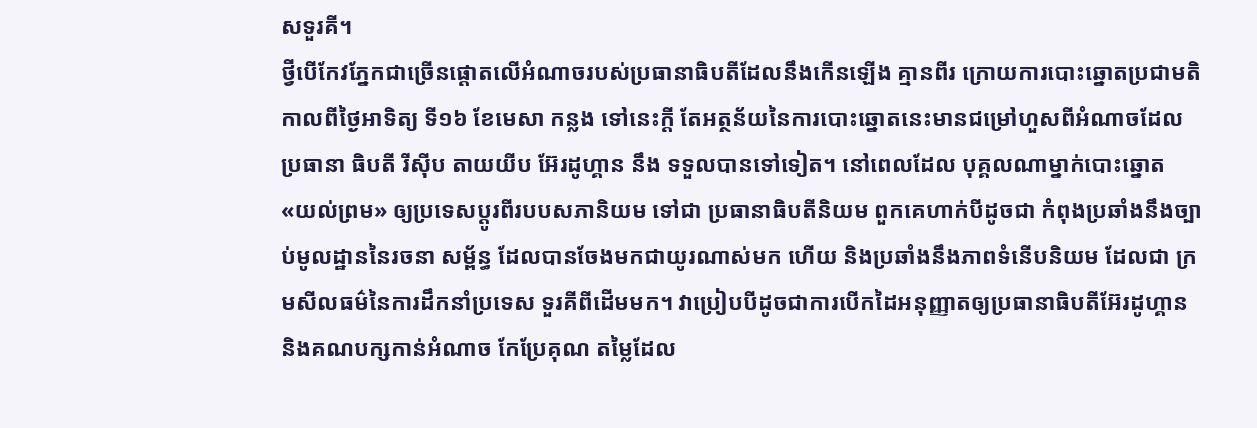សទួរគី។
ថ្វីបើកែវភ្នែកជាច្រើនផ្តោតលើអំណាចរបស់ប្រធានាធិបតីដែលនឹងកើនឡើង គ្មានពីរ ក្រោយការបោះឆ្នោតប្រជាមតិ កាលពីថ្ងៃអាទិត្យ ទី១៦ ខែមេសា កន្លង ទៅនេះក្តី តែអត្ថន័យនៃការបោះឆ្នោតនេះមានជម្រៅហួសពីអំណាចដែលប្រធានា ធិបតី រីស៊ីប តាយយីប អ៊ែរដូហ្គាន នឹង ទទួលបានទៅទៀត។ នៅពេលដែល បុគ្គលណាម្នាក់បោះឆ្នោត «យល់ព្រម» ឲ្យប្រទេសប្តូរពីរបបសភានិយម ទៅជា ប្រធានាធិបតីនិយម ពួកគេហាក់បីដូចជា កំពុងប្រឆាំងនឹងច្បាប់មូលដ្ឋាននៃរចនា សម្ព័ន្ធ ដែលបានចែងមកជាយូរណាស់មក ហើយ និងប្រឆាំងនឹងភាពទំនើបនិយម ដែលជា ក្រមសីលធម៌នៃការដឹកនាំប្រទេស ទួរគីពីដើមមក។ វាប្រៀបបីដូចជាការបើកដៃអនុញ្ញាតឲ្យប្រធានាធិបតីអ៊ែរដូហ្គាន និងគណបក្សកាន់អំណាច កែប្រែគុណ តម្លៃដែល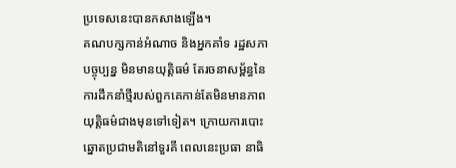ប្រទេសនេះបានកសាងឡើង។
គណបក្សកាន់អំណាច និងអ្នកគាំទ រដ្ឋសភាបច្ចុប្បន្ន មិនមានយុត្តិធម៌ តែរចនាសម្ព័ន្ធនៃការដឹកនាំថ្មីរបស់ពួកគេកាន់តែមិនមានភាពយុត្តិធម៌ជាងមុនទៅទៀត។ ក្រោយការបោះ ឆ្នោតប្រជាមតិនៅទួរគី ពេលនេះប្រធា នាធិ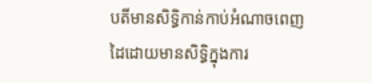បតីមានសិទ្ធិកាន់កាប់អំណាចពេញដៃដោយមានសិទ្ធិក្នុងការ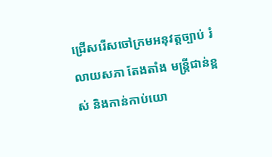ជ្រើសរើសចៅក្រមអនុវត្តច្បាប់ រំលាយសភា តែងតាំង មន្ត្រីជាន់ខ្ពស់ និងកាន់កាប់យោ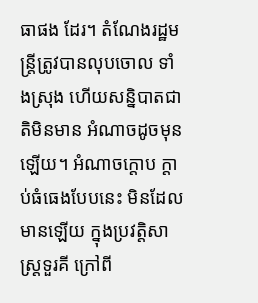ធាផង ដែរ។ តំណែងរដ្ឋមន្រ្តីត្រូវបានលុបចោល ទាំងស្រុង ហើយសន្និបាតជាតិមិនមាន អំណាចដូចមុនឡើយ។ អំណាចក្តោប ក្តាប់ធំធេងបែបនេះ មិនដែលមានឡើយ ក្នុងប្រវត្តិសាស្ត្រទួរគី ក្រៅពី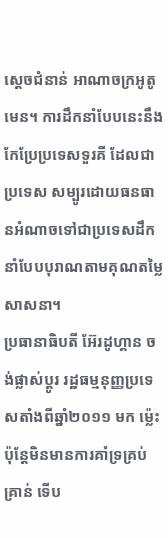ស្តេចជំនាន់ អាណាចក្រអូតូមេន។ ការដឹកនាំបែបនេះនឹងកែប្រែប្រទេសទួរគី ដែលជាប្រទេស សម្បូរដោយធនធានអំណាចទៅជាប្រទេសដឹកនាំបែបបុរាណតាមគុណតម្លៃសាសនា។
ប្រធានាធិបតី អ៊ែរដូហ្គាន ចង់ផ្លាស់ប្តូរ រដ្ឋធម្មនុញ្ញប្រទេសតាំងពីឆ្នាំ២០១១ មក ម៉្លេះ ប៉ុន្តែមិនមានការគាំទ្រគ្រប់គ្រាន់ ទើប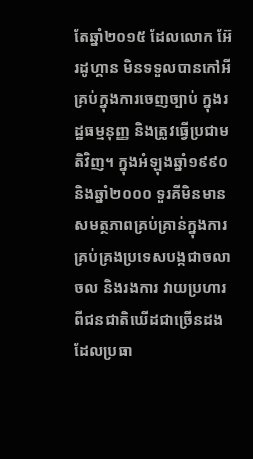តែឆ្នាំ២០១៥ ដែលលោក អ៊ែរដូហ្គាន មិនទទួលបានកៅអីគ្រប់ក្នុងការចេញច្បាប់ ក្នុងរដ្ឋធម្មនុញ្ញ និងត្រូវធ្វើប្រជាមតិវិញ។ ក្នុងអំឡុងឆ្នាំ១៩៩០ និងឆ្នាំ២០០០ ទួរគីមិនមានសមត្ថភាពគ្រប់គ្រាន់ក្នុងការគ្រប់គ្រងប្រទេសបង្កជាចលាចល និងរងការ វាយប្រហារពីជនជាតិឃើដជាច្រើនដង ដែលប្រធា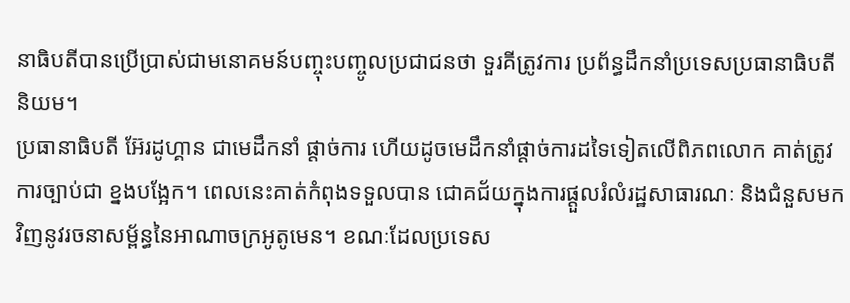នាធិបតីបានប្រើប្រាស់ជាមនោគមន៍បញ្ចុះបញ្ចូលប្រជាជនថា ទួរគីត្រូវការ ប្រព័ន្ធដឹកនាំប្រទេសប្រធានាធិបតីនិយម។
ប្រធានាធិបតី អ៊ែរដូហ្គាន ជាមេដឹកនាំ ផ្តាច់ការ ហើយដូចមេដឹកនាំផ្តាច់ការដទៃទៀតលើពិភពលោក គាត់ត្រូវការច្បាប់ជា ខ្នងបង្អែក។ ពេលនេះគាត់កំពុងទទួលបាន ជោគជ័យក្នុងការផ្តួលរំលំរដ្ឋសាធារណៈ និងជំនួសមកវិញនូវរចនាសម្ព័ន្ធនៃអាណាចក្រអូតូមេន។ ខណៈដែលប្រទេស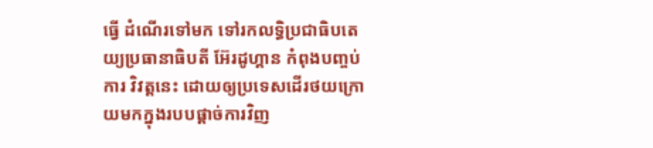ធ្វើ ដំណើរទៅមក ទៅរកលទ្ធិប្រជាធិបតេយ្យប្រធានាធិបតី អ៊ែរដូហ្គាន កំពុងបញ្ចប់ការ វិវត្តនេះ ដោយឲ្យប្រទេសដើរថយក្រោយមកក្នុងរបបផ្តាច់ការវិញ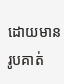ដោយមានរូបគាត់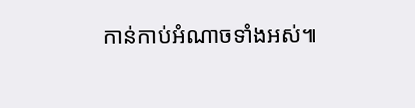កាន់កាប់អំណាចទាំងអស់៕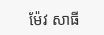ម៉ែវ សាធី